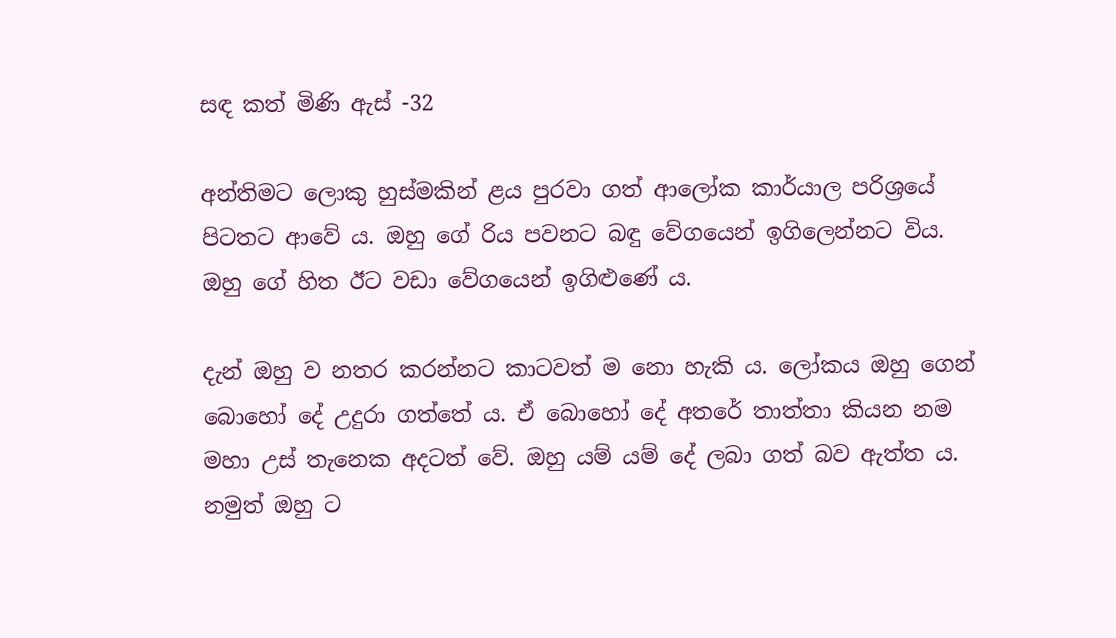සඳ කත් මිණි ඇස් -32

අන්තිමට ලොකු හුස්මකින් ළය පුරවා ගත් ආලෝක කාර්යාල පරිශ්‍රයේ පිටතට ආවේ ය. ඔහු ගේ රිය පවනට බඳු වේගයෙන් ඉගිලෙන්නට විය. ඔහු ගේ හිත ඊට වඩා වේගයෙන් ඉගිළුණේ ය.

දැන් ඔහු ව නතර කරන්නට කාටවත් ම නො හැකි ය. ලෝකය ඔහු ගෙන් බොහෝ දේ උදුරා ගත්තේ ය. ඒ බොහෝ දේ අතරේ තාත්තා කියන නම මහා උස් තැනෙක අදටත් වේ. ඔහු යම් යම් දේ ලබා ගත් බව ඇත්ත ය. නමුත් ඔහු ට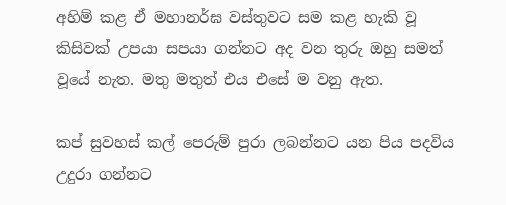අහිම් කළ ඒ මහානර්ඝ වස්තුවට සම කළ හැකි වූ කිසිවක් උපයා සපයා ගන්නට අද වන තුරු ඔහු සමත් වූයේ නැත. මතු මතුත් එය එසේ ම වනු ඇත.

කප් සුවහස් කල් පෙරුම් පුරා ලබන්නට යන පිය පදවිය උදුරා ගන්නට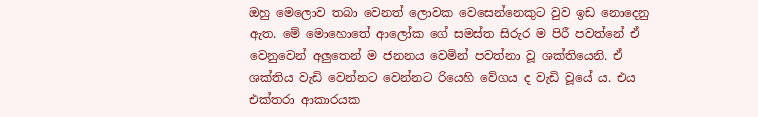ඔහු මෙලොව තබා වෙනත් ලොවක වෙසෙන්නෙකුට වුව ඉඩ නොදෙනු ඇත. මේ මොහොතේ ආලෝක ගේ සමස්ත සිරුර ම පිරී පවත්නේ ඒ වෙනුවෙන් අලුතෙන් ම ජනනය වෙමින් පවත්නා වූ ශක්තියෙනි. ඒ ශක්තිය වැඩි වෙන්නට වෙන්නට රියෙහි වේගය ද වැඩි වූයේ ය. එය එක්තරා ආකාරයක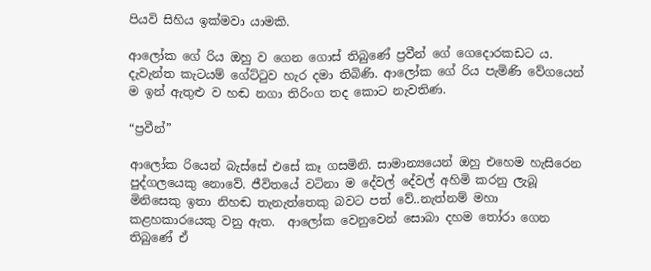පියවි සිහිය ඉක්මවා යාමකි.

ආලෝක ගේ රිය ඔහු ව ගෙන ගොස් තිබුණේ ප්‍රවීන් ගේ ගෙදොරකඩට ය. දැවැන්ත කැටයම් ගේට්ටුව හැර දමා තිබිණි. ආලෝක ගේ රිය පැමිණි වේගයෙන් ම ඉන් ඇතුළු ව හඬ නගා තිරිංග තද කොට නැවතිණ.

“ප්‍රවීන්”

ආලෝක රියෙන් බැස්සේ එසේ කෑ ගසමිනි. සාමාන්‍යයෙන් ඔහු එහෙම හැසිරෙන පුද්ගලයෙකු නොවේ. ජීවිතයේ වටිනා ම දේවල් දේවල් අහිමි කරනු ලැබූ මිනිසෙකු ඉතා නිහඬ තැනැත්තෙකු බවට පත් වේ..නැත්නම් මහා කළහකාරයෙකු වනු ඇත.  ආලෝක වෙනුවෙන් සොබා දහම තෝරා ගෙන තිබුණේ ඒ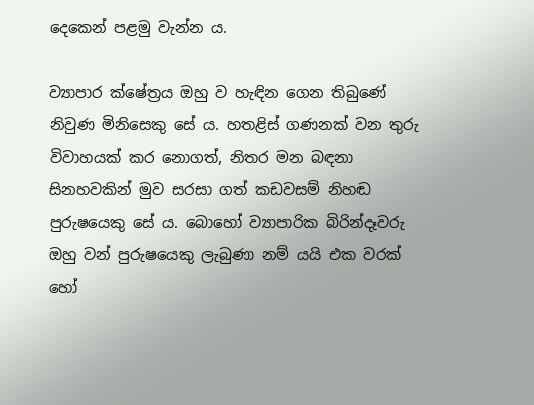දෙකෙන් පළමු වැන්න ය.

ව්‍යාපාර ක්ෂේත්‍රය ඔහු ව හැඳින ගෙන තිබුණේ නිවුණ මිනිසෙකු සේ ය. හතළිස් ගණනක් වන තුරු විවාහයක් කර නොගත්, නිතර මන බඳනා සිනහවකින් මුව සරසා ගත් කඩවසම් නිහඬ පුරුෂයෙකු සේ ය. බොහෝ ව්‍යාපාරික බිරින්දෑවරු ඔහු වන් පුරුෂයෙකු ලැබුණා නම් යයි එක වරක් හෝ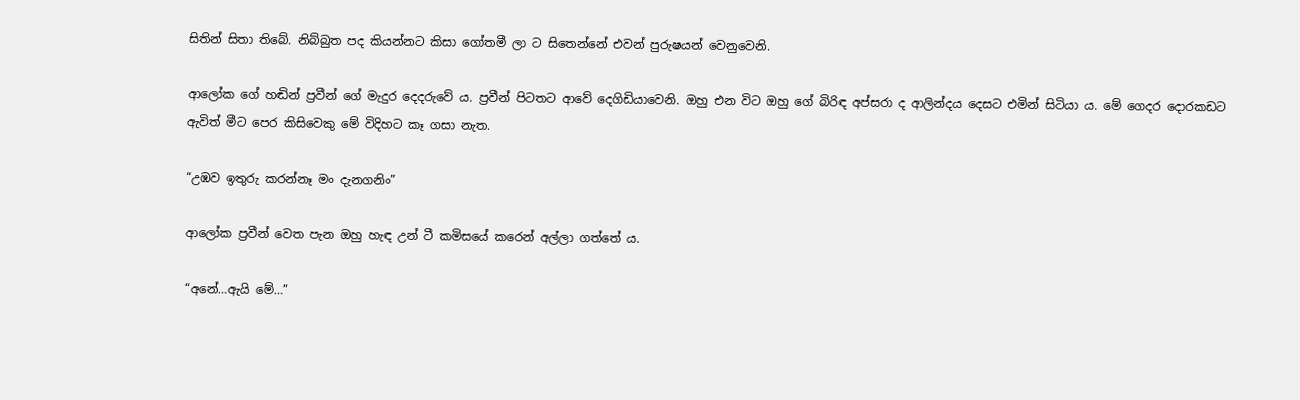සිතින් සිතා තිබේ. නිබ්බුත පද කියන්නට කිසා ගෝතමී ලා ට සිතෙන්නේ එවන් පුරුෂයන් වෙනුවෙනි.

ආලෝක ගේ හඬින් ප්‍රවීන් ගේ මැදුර දෙදරුවේ ය. ප්‍රවීන් පිටතට ආවේ දෙගිඩියාවෙනි. ඔහු එන විට ඔහු ගේ බිරිඳ අප්සරා ද ආලින්දය දෙසට එමින් සිටියා ය. මේ ගෙදර දොරකඩට ඇවිත් මීට පෙර කිසිවෙකු මේ විදිහට කෑ ගසා නැත.

“උඹව ඉතුරු කරන්නෑ මං දැනගනිං”

ආලෝක ප්‍රවීන් වෙත පැන ඔහු හැඳ උන් ටී කමිසයේ කරෙන් අල්ලා ගත්තේ ය.

“අනේ…ඇයි මේ…”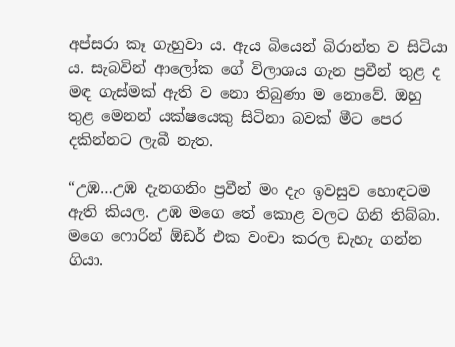අප්සරා කෑ ගැහුවා ය. ඇය බියෙන් බිරාන්ත ව සිටියා ය. සැබවින් ආලෝක ගේ විලාශය ගැන ප්‍රවීන් තුළ ද මඳ ගැස්මක් ඇති ව නො තිබුණා ම නොවේ. ඔහු තුළ මෙනන් යක්ෂයෙකු සිටිනා බවක් මීට පෙර දකින්නට ලැබී නැත.

“උඹ…උඹ දැනගනිං ප්‍රවීන් මං දැං ඉවසුව හොඳටම ඇති කියල. උඹ මගෙ තේ කොළ වලට ගිනි තිබ්බා. මගෙ ෆොරින් ඕඩර් එක වංචා කරල ඩැහැ ගන්න ගියා.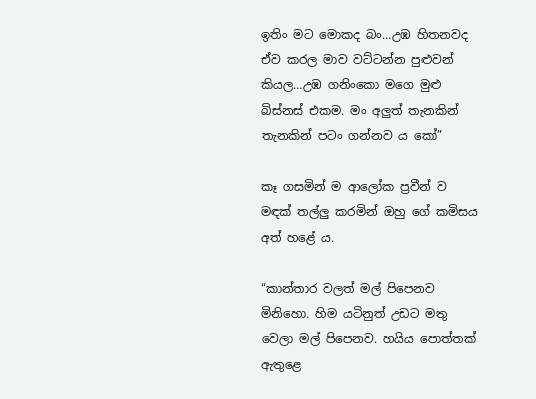ඉතිං මට මොකද බං…උඹ හිතනවද ඒව කරල මාව වට්ටන්න පුළුවන් කියල…උඹ ගනිංකො මගෙ මුළු බිස්නස් එකම. මං අලුත් තැනකින් තැනකින් පටං ගන්නව ය කෝ”

කෑ ගසමින් ම ආලෝක ප්‍රවීන් ව මඳක් තල්ලු කරමින් ඔහු ගේ කමිසය අත් හළේ ය.

“කාන්තාර වලත් මල් පිපෙනව මිනිහො. හිම යටිනුත් උඩට මතු වෙලා මල් පිපෙනව. හයිය පොත්තක් ඇතුළෙ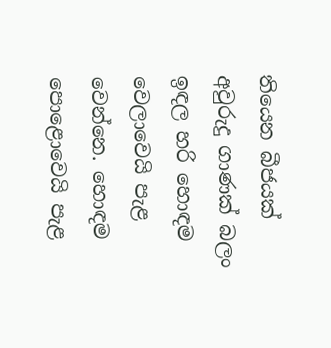තියෙන බීජයක් අවුරුදු ගාණක් බලං ඉඳල හරි හොඳම වෙලාවෙයි පැළ වෙන්නෙ. හොඳම පොළොවෙයි පැළ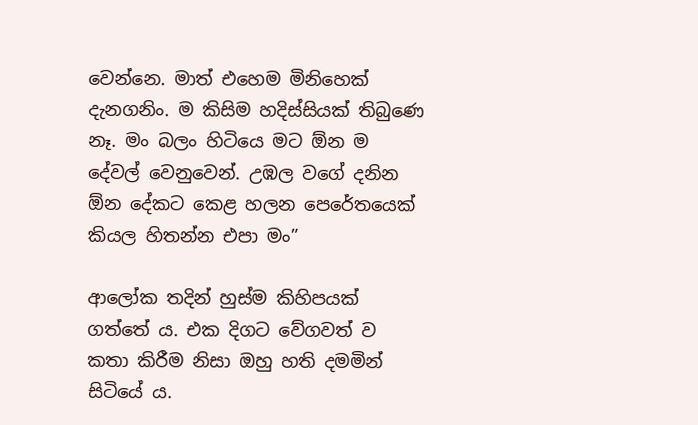වෙන්නෙ. මාත් එහෙම මිනිහෙක් දැනගනිං. ම කිසිම හදිස්සියක් තිබුණෙ නෑ. මං බලං හිටියෙ මට ඕන ම දේවල් වෙනුවෙන්. උඹල වගේ දනින ඕන දේකට කෙළ හලන පෙරේතයෙක් කියල හිතන්න එපා මං”

ආලෝක තදින් හුස්ම කිහිපයක් ගත්තේ ය. එක දිගට වේගවත් ව කතා කිරීම නිසා ඔහු හති දමමින් සිටියේ ය.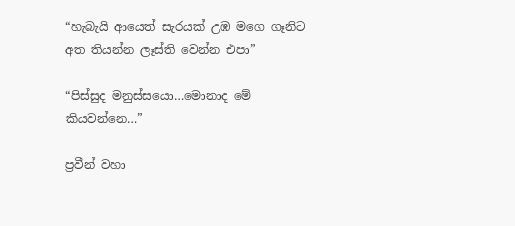“හැබැයි ආයෙත් සැරයක් උඹ මගෙ ගෑනිට අත තියන්න ලෑස්ති වෙන්න එපා”

“පිස්සුද මනුස්සයො…මොනාද මේ කියවන්නෙ…”

ප්‍රවීන් වහා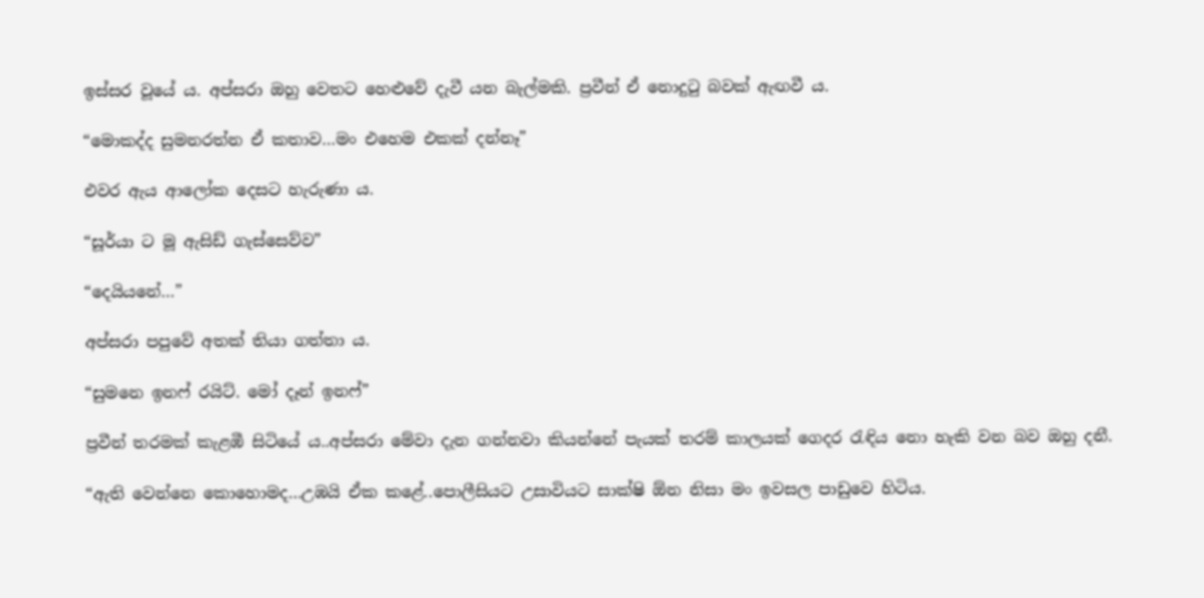ඉස්සර වූයේ ය. අප්සරා ඔහු වෙතට හෙළුවේ දැවී යන බැල්මකි. ප්‍රවීන් ඒ නොදුටු බවක් ඇඟවී ය.

“මොකද්ද සුමනරත්න ඒ කතාව…මං එහෙම එකක් දන්නෑ”

එවර ඇය ආලෝක දෙසට හැරුණා ය.

“සූර්යා ට මූ ඇසිඩ් ගැස්සෙව්ව”

“දෙයියනේ…”

අප්සරා පපුවේ අතක් තියා ගත්තා ය.

“සුමනෙ ඉනෆ් රයිට්. මෝ දෑන් ඉනෆ්”

ප්‍රවීන් තරමක් කැළඹී සිටියේ ය..අප්සරා මේවා දැන ගන්නවා කියන්නේ පැයක් තරම් කාලයක් ගෙදර රැඳිය නො හැකි වන බව ඔහු දනී.

“ඇති වෙන්නෙ කොහොමද…උඹයි ඒක කළේ..පොලීසියට උසාවියට සාක්ෂි ඕන නිසා මං ඉවසල පාඩුවෙ හිටිය.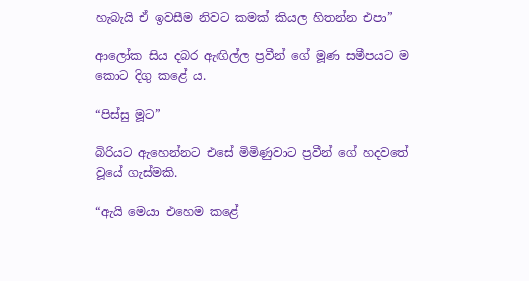හැබැයි ඒ ඉවසීම නිවට කමක් කියල හිතන්න එපා”

ආලෝක සිය දබර ඇඟිල්ල ප්‍රවීන් ගේ මූණ සමීපයට ම කොට දිගු කළේ ය.

“පිස්සු මූට”

බිරියට ඇහෙන්නට එසේ මිමිණුවාට ප්‍රවීන් ගේ හදවතේ වූයේ ගැස්මකි.

“ඇයි මෙයා එහෙම කළේ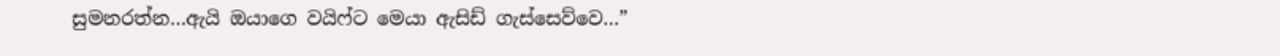සුමනරත්න…ඇයි ඔයාගෙ වයිෆ්ට මෙයා ඇසිඩ් ගැස්සෙව්වෙ…”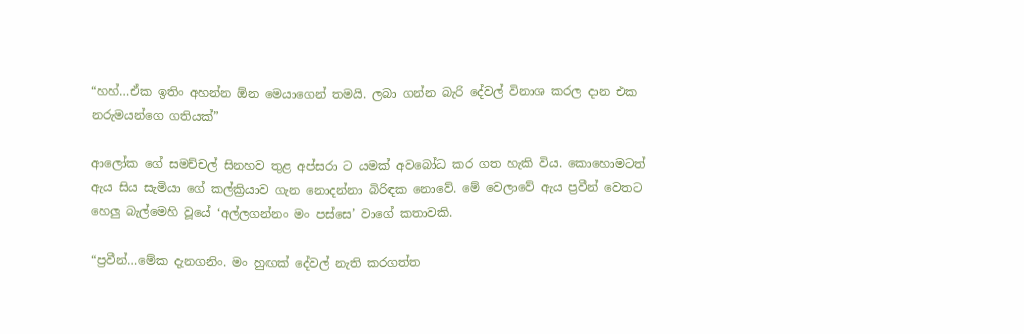“හහ්…ඒක ඉතිං අහන්න ඕන මෙයාගෙන් තමයි. ලබා ගන්න බැරි දේවල් විනාශ කරල දාන එක නරුමයන්ගෙ ගතියක්”

ආලෝක ගේ සමච්චල් සිනහව තුළ අප්සරා ට යමක් අවබෝධ කර ගත හැකි විය. කොහොමටත් ඇය සිය සැමියා ගේ කල්ක්‍රියාව ගැන නොදන්නා බිරිඳක නොවේ. මේ වෙලාවේ ඇය ප්‍රවීන් වෙතට හෙලු බැල්මෙහි වූයේ ‘අල්ලගන්නං මං පස්සෙ’ වාගේ කතාවකි.

“ප්‍රවීන්…මේක දැනගනිං. මං හුඟක් දේවල් නැති කරගත්ත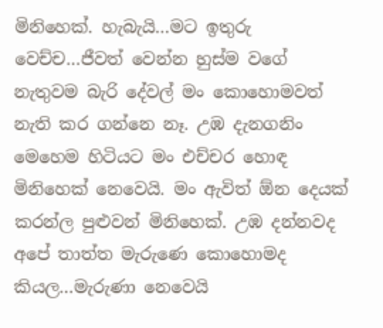මිනිහෙක්. හැබැයි…මට ඉතුරු වෙච්ච…ජීවත් වෙන්න හුස්ම වගේ නැතුවම බැරි දේවල් මං කොහොමවත් නැති කර ගන්නෙ නෑ. උඹ දැනගනිං මෙහෙම හිටියට මං එච්චර හොඳ මිනිහෙක් නෙවෙයි. මං ඇවිත් ඕන දෙයක් කරන්ල පුළුවන් මිනිහෙක්. උඹ දන්නවද අපේ තාත්ත මැරුණෙ කොහොමද කියල…මැරුණා නෙවෙයි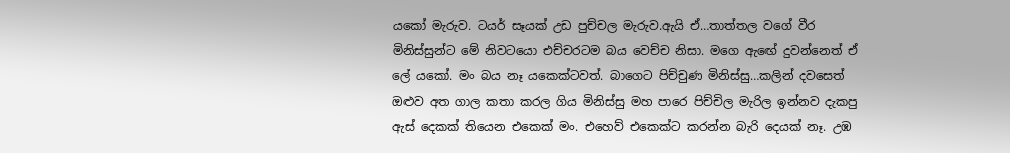යකෝ මැරුව. ටයර් සෑයක් උඩ පුච්චල මැරුව.ඇයි ඒ…තාත්තල වගේ වීර මිනිස්සුන්ට මේ නිවටයො එච්චරටම බය වෙච්ච නිසා. මගෙ ඇඟේ දුවන්නෙත් ඒ ලේ යකෝ. මං බය නෑ යකෙක්ටවත්. බාගෙට පිච්චුණ මිනිස්සු…කලින් දවසෙත් ඔළුව අත ගාල කතා කරල ගිය මිනිස්සු මහ පාරෙ පිච්චිල මැරිල ඉන්නව දැකපු ඇස් දෙකක් තියෙන එකෙක් මං. එහෙව් එකෙක්ට කරන්න බැරි දෙයක් නෑ. උඹ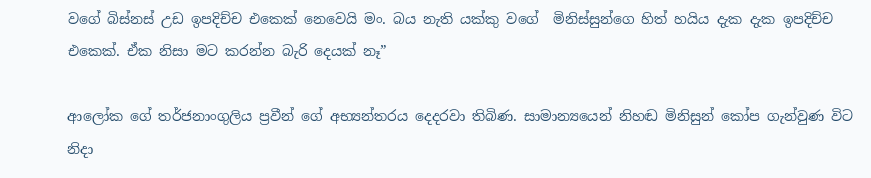වගේ බිස්නස් උඩ ඉපදිච්ච එකෙක් නෙවෙයි මං. බය නැති යක්කු වගේ  මිනිස්සුන්ගෙ හිත් හයිය දැක දැක ඉපදිච්ච එකෙක්. ඒක නිසා මට කරන්න බැරි දෙයක් නෑ”

ආලෝක ගේ තර්ජනාංගුලිය ප්‍රවීන් ගේ අභ්‍යන්තරය දෙදරවා තිබිණ. සාමාන්‍යයෙන් නිහඬ මිනිසුන් කෝප ගැන්වුණ විට නිදා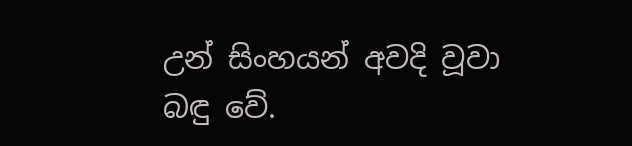උන් සිංහයන් අවදි වූවා බඳු වේ.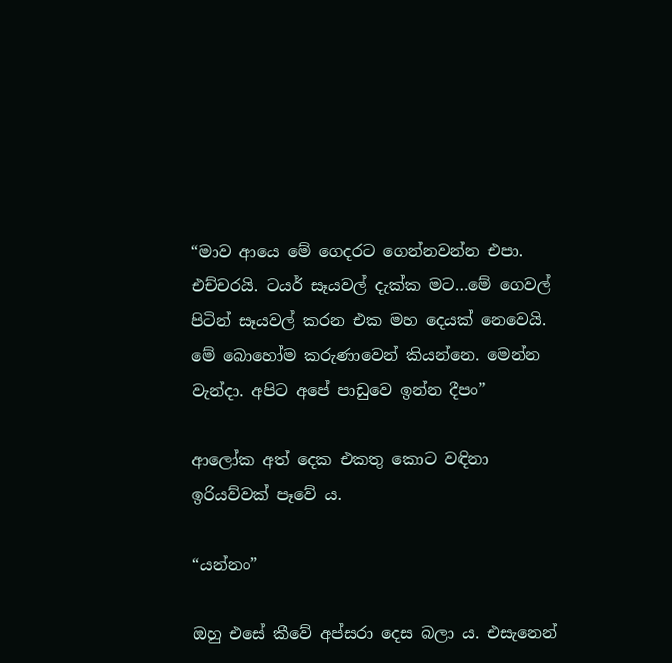“මාව ආයෙ මේ ගෙදරට ගෙන්නවන්න එපා. එච්චරයි. ටයර් සෑයවල් දැක්ක මට…මේ ගෙවල් පිටින් සෑයවල් කරන එක මහ දෙයක් නෙවෙයි. මේ බොහෝම කරුණාවෙන් කියන්නෙ. මෙන්න වැන්දා. අපිට අපේ පාඩුවෙ ඉන්න දීපං”

ආලෝක අත් දෙක එකතු කොට වඳිනා ඉරියව්වක් පෑවේ ය.

“යන්නං”

ඔහු එසේ කීවේ අප්සරා දෙස බලා ය. එසැනෙන්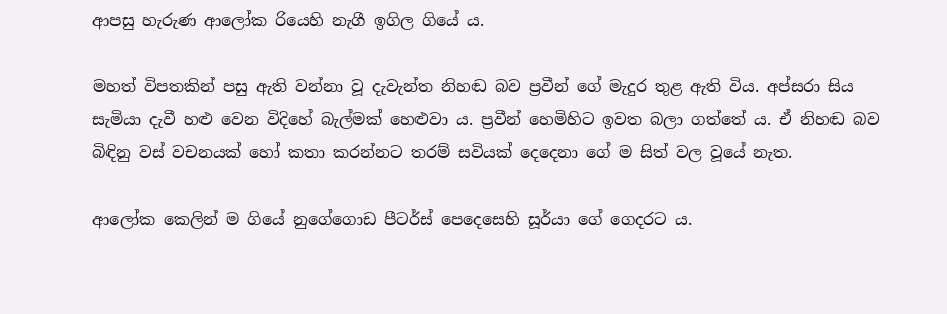ආපසු හැරුණ ආලෝක රියෙහි නැගී ඉගිල ගියේ ය.

මහත් විපතකින් පසු ඇති වන්නා වූ දැවැන්ත නිහඬ බව ප්‍රවීන් ගේ මැදුර තුළ ඇති විය. අප්සරා සිය සැමියා දැවී හළු වෙන විදිහේ බැල්මක් හෙළුවා ය. ප්‍රවීන් හෙමිහිට ඉවත බලා ගත්තේ ය. ඒ නිහඬ බව බිඳිනු වස් වචනයක් හෝ කතා කරන්නට තරම් සවියක් දෙදෙනා ගේ ම සිත් වල වූයේ නැත.

ආලෝක කෙලින් ම ගියේ නුගේගොඩ පීටර්ස් පෙදෙසෙහි සූර්යා ගේ ගෙදරට ය.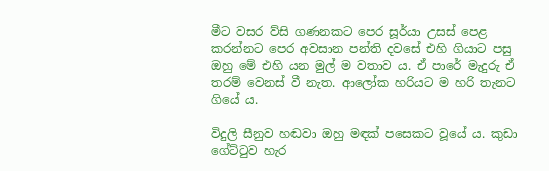මීට වසර ව්සි ගණනකට පෙර සූර්යා උසස් පෙළ කරන්නට පෙර අවසාන පන්ති දවසේ එහි ගියාට පසු ඔහු මේ එහි යන මුල් ම වතාව ය. ඒ පාරේ මැදුරු ඒ තරම් වෙනස් වී නැත. ආලෝක හරියට ම හරි තැනට ගියේ ය.

විදුලි සීනුව හඬවා ඔහු මඳක් පසෙකට වූයේ ය. කුඩා ගේට්ටුව හැර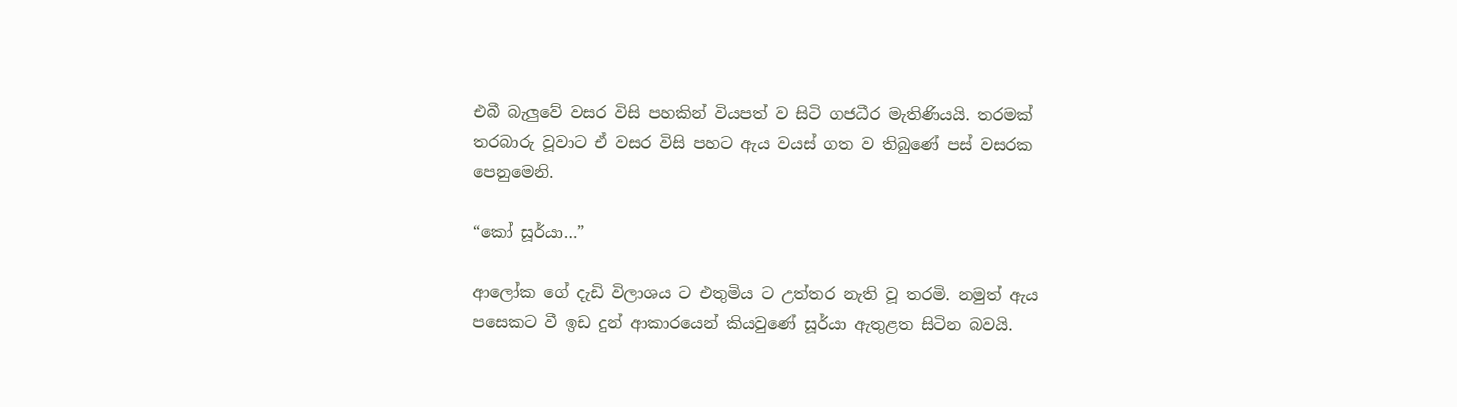එබී බැලුවේ වසර විසි පහකින් වියපත් ව සිටි ගජධීර මැතිණියයි. තරමක් තරබාරු වූවාට ඒ වසර විසි පහට ඇය වයස් ගත ව තිබුණේ පස් වසරක පෙනුමෙනි.

“කෝ සූර්යා…”

ආලෝක ගේ දැඩි විලාශය ට එතුමිය ට උත්තර නැති වූ තරමි. නමුත් ඇය පසෙකට වී ඉඩ දුන් ආකාරයෙන් කියවුණේ සූර්යා ඇතුළත සිටින බවයි.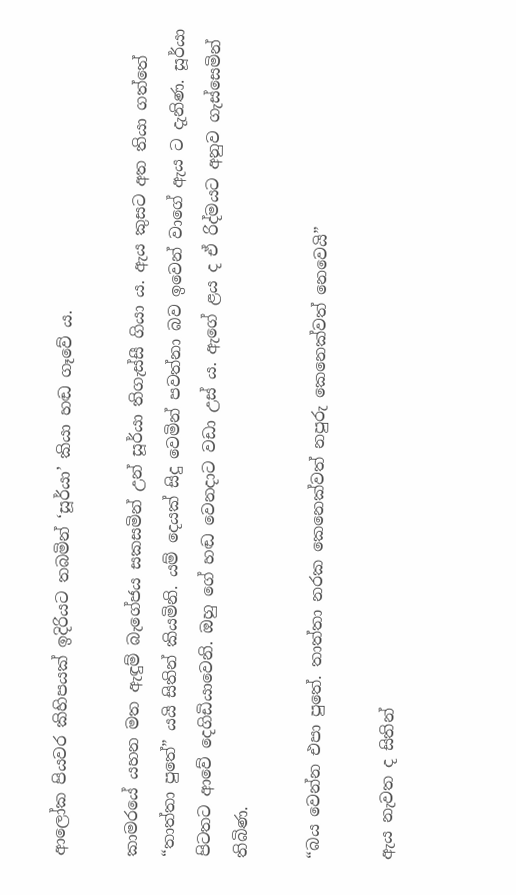ආලෝක පියවර කිහිපයක් ඉදිරියට තබමින් ‘සූර්යා’ කියා හඬ ගෑවේ ය.

කාමරයේ යහන මත ඇඳුම් බැගේජය සකසමින් උන් සූර්යා තිගැස්සී ගියා ය. ඇය කුසට අත තියා ගත්තේ “තාත්තා පුතේ” යයි සිතින් කියමිනි. යම් දෙයක් සිදු වෙමින් පවත්නා බව ඉවෙන් වාගේ ඇය ට දැනිණ. සූර්යා පිටතට ආවේ දෙගිඩියාවෙනි. ඔහු ගේ හඬ වෙනදාට වඩා උස් ය. ඇගේ ළය ද ඒ රිද්මයට අනුව ගැස්සෙමින් තිබිණ.

“බය වෙන්න එපා පුතේ. තාත්තා නරක කෙනෙක්වත් නපුරු කෙනෙක්වත් නෙවෙයි”

ඇය නැවත ද සිතින්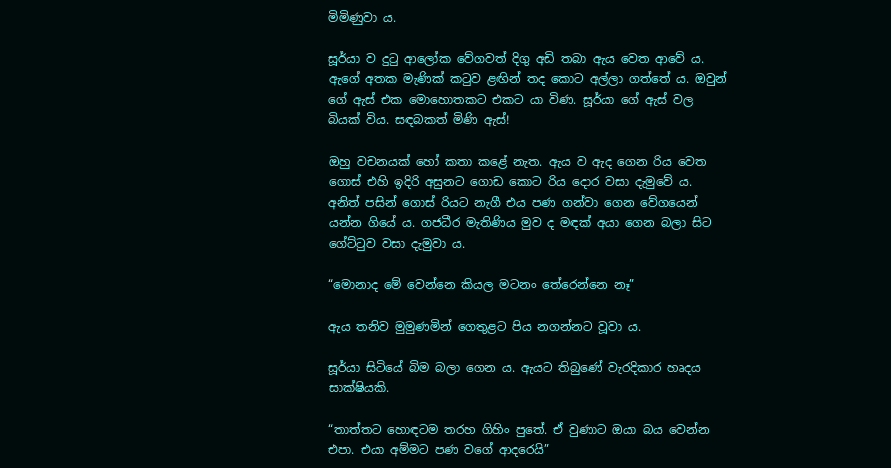මිමිණුවා ය.

සූර්යා ව දුටු ආලෝක වේගවත් දිගු අඩි තබා ඇය වෙත ආවේ ය. ඇගේ අතක මැණික් කටුව ළඟින් තද කොට අල්ලා ගත්තේ ය. ඔවුන් ගේ ඇස් එක මොහොතකට එකට යා විණ. සූර්යා ගේ ඇස් වල බියක් විය. සඳබකත් මිණි ඇස්!

ඔහු වචනයක් හෝ කතා කළේ නැත. ඇය ව ඇද ගෙන රිය වෙත ගොස් එහි ඉදිරි අසුනට ගොඩ කොට රිය දොර වසා දැමුවේ ය. අනිත් පසින් ගොස් රියට නැගී එය පණ ගන්වා ගෙන වේගයෙන් යන්න ගියේ ය. ගජධීර මැතිණිය මුව ද මඳක් අයා ගෙන බලා සිට ගේට්ටුව වසා දැමුවා ය.

“මොනාද මේ වෙන්නෙ කියල මටනං තේරෙන්නෙ නෑ”

ඇය තනිව මුමුණමින් ගෙතුළට පිය නගන්නට වූවා ය.

සූර්යා සිටියේ බිම බලා ගෙන ය. ඇයට තිබුණේ වැරදිකාර හෘදය සාක්ෂියකි.

“තාත්තට හොඳටම තරහ ගිහිං පුතේ. ඒ වුණාට ඔයා බය වෙන්න එපා. එයා අම්මට පණ වගේ ආදරෙයි”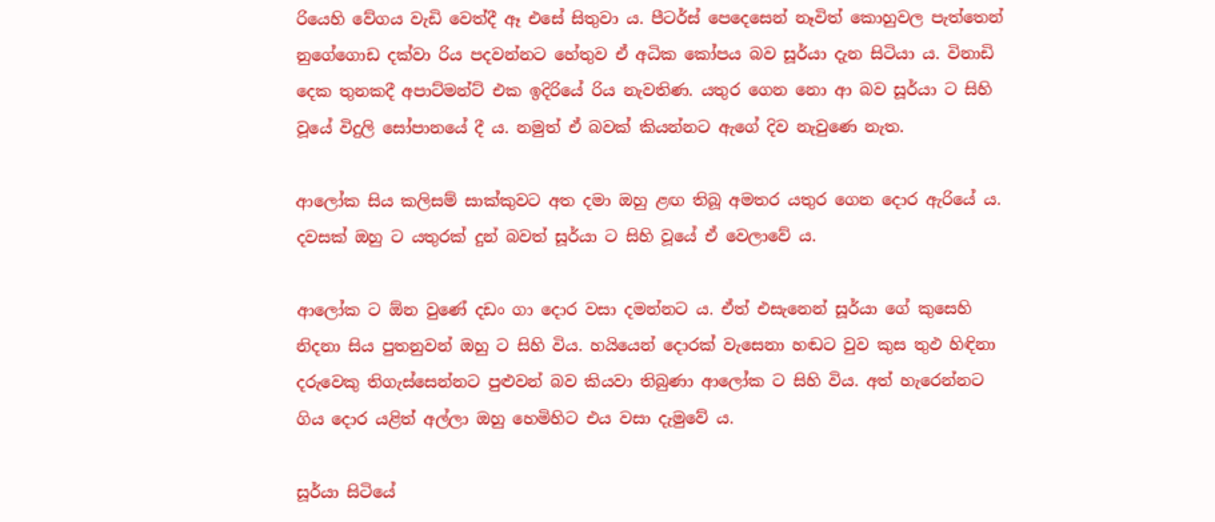රියෙහි වේගය වැඩි වෙත්දී ඈ එසේ සිතුවා ය. පීටර්ස් පෙදෙසෙන් නෑවිත් කොහුවල පැත්තෙන් නුගේගොඩ දක්වා රිය පදවන්නට හේතුව ඒ අධික කෝපය බව සූර්යා දැන සිටියා ය. විනාඩි දෙක තුනකදී අපාට්මන්ට් එක ඉදිරියේ රිය නැවතිණ. යතුර ගෙන නො ආ බව සූර්යා ට සිහි වූයේ විදුලි සෝපානයේ දී ය. නමුත් ඒ බවක් කියන්නට ඇගේ දිව නැවුණෙ නැත.

ආලෝක සිය කලිසම් සාක්කුවට අත දමා ඔහු ළඟ තිබූ අමතර යතුර ගෙන දොර ඇරියේ ය. දවසක් ඔහු ට යතුරක් දුන් බවත් සූර්යා ට සිහි වූයේ ඒ වෙලාවේ ය.

ආලෝක ට ඕන වුණේ දඩං ගා දොර වසා දමන්නට ය. ඒත් එසැනෙන් සූර්යා ගේ කුසෙහි නිදනා සිය පුතනුවන් ඔහු ට සිහි විය. හයියෙන් දොරක් වැසෙනා හඬට වුව කුස තුඵ හිඳිනා දරුවෙකු තිගැස්සෙන්නට පුළුවන් බව කියවා තිබුණා ආලෝක ට සිහි විය. අත් හැරෙන්නට ගිය දොර යළිත් අල්ලා ඔහු හෙමිහිට එය වසා දැමුවේ ය.

සූර්යා සිටියේ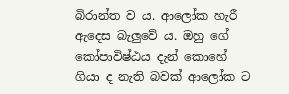බිරාන්ත ව ය. ආලෝක හැරී ඇදෙස බැලුවේ ය. ඔහු ගේ කෝපාවිෂ්ඨය දැන් කොහේ ගියා ද නැති බවක් ආලෝක ට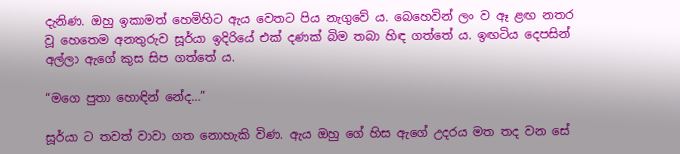දැනිණ. ඔහු ඉකාමත් හෙමිහිට ඇය වෙතට පිය නැගුවේ ය. බෙහෙවින් ලං ව ඈ ළඟ නතර වූ හෙතෙම අනතුරුව සූර්යා ඉදිරියේ එක් දණක් බිම තබා හිඳ ගත්තේ ය. ඉඟටිය දෙපසින් අල්ලා ඇගේ කුස සිප ගත්තේ ය.

“මගෙ පුතා හොඳින් නේද…”

සූර්යා ට තවත් වාවා ගත නොහැකි විණ. ඇය ඔහු ගේ හිස ඇගේ උදරය මත තද වන සේ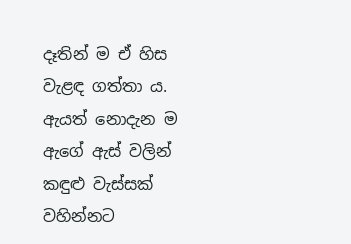දෑතින් ම ඒ හිස වැළඳ ගත්තා ය. ඇයත් නොදැන ම ඇගේ ඇස් වලින් කඳුළු වැස්සක් වහින්නට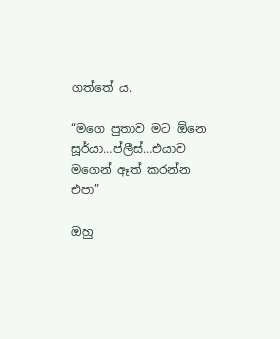ගත්තේ ය.

“මගෙ පුතාව මට ඕනෙ සූර්යා…ප්ලීස්…එයාව මගෙන් ඈත් කරන්න එපා”

ඔහු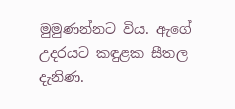මුමුණන්නට විය. ඇගේ උදරයට කඳුළක සීතල දැනිණ.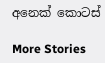අනෙක් කොටස්

More Stories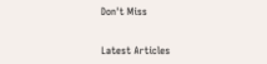Don't Miss


Latest Articles